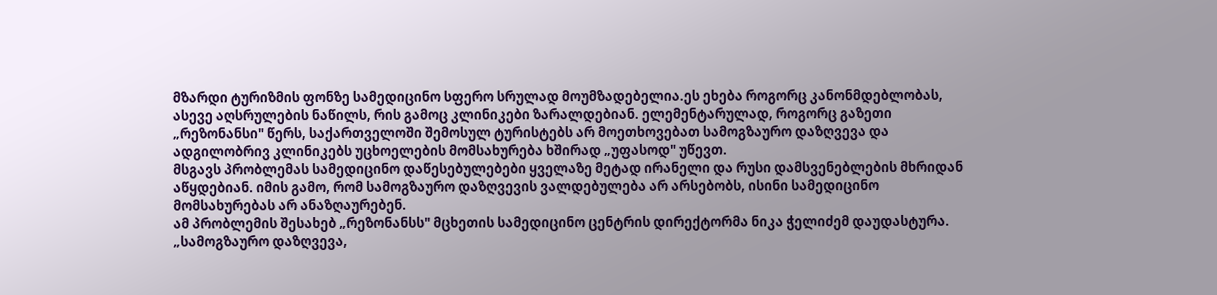მზარდი ტურიზმის ფონზე სამედიცინო სფერო სრულად მოუმზადებელია.ეს ეხება როგორც კანონმდებლობას, ასევე აღსრულების ნაწილს, რის გამოც კლინიკები ზარალდებიან. ელემენტარულად, როგორც გაზეთი „რეზონანსი" წერს, საქართველოში შემოსულ ტურისტებს არ მოეთხოვებათ სამოგზაურო დაზღვევა და ადგილობრივ კლინიკებს უცხოელების მომსახურება ხშირად „უფასოდ" უწევთ.
მსგავს პრობლემას სამედიცინო დაწესებულებები ყველაზე მეტად ირანელი და რუსი დამსვენებლების მხრიდან აწყდებიან. იმის გამო, რომ სამოგზაურო დაზღვევის ვალდებულება არ არსებობს, ისინი სამედიცინო მომსახურებას არ ანაზღაურებენ.
ამ პრობლემის შესახებ „რეზონანსს" მცხეთის სამედიცინო ცენტრის დირექტორმა ნიკა ჭელიძემ დაუდასტურა.
„სამოგზაურო დაზღვევა,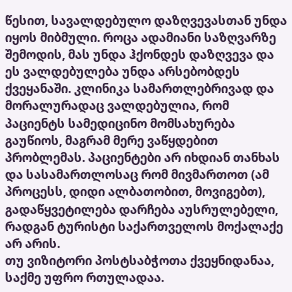წესით, სავალდებულო დაზღვევასთან უნდა იყოს მიბმული. როცა ადამიანი საზღვარზე შემოდის, მას უნდა ჰქონდეს დაზღვევა და ეს ვალდებულება უნდა არსებობდეს ქვეყანაში. კლინიკა სამართლებრივად და მორალურადაც ვალდებულია, რომ პაციენტს სამედიცინო მომსახურება გაუწიოს, მაგრამ მერე ვაწყდებით პრობლემას. პაციენტები არ იხდიან თანხას და სასამართლოსაც რომ მივმართოთ (ამ პროცესს, დიდი ალბათობით, მოვიგებთ), გადაწყვეტილება დარჩება აუსრულებელი, რადგან ტურისტი საქართველოს მოქალაქე არ არის.
თუ ვიზიტორი პოსტსაბჭოთა ქვეყნიდანაა, საქმე უფრო რთულადაა.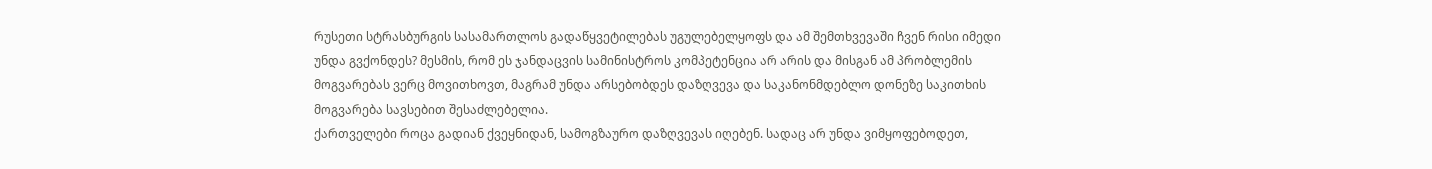რუსეთი სტრასბურგის სასამართლოს გადაწყვეტილებას უგულებელყოფს და ამ შემთხვევაში ჩვენ რისი იმედი უნდა გვქონდეს? მესმის, რომ ეს ჯანდაცვის სამინისტროს კომპეტენცია არ არის და მისგან ამ პრობლემის მოგვარებას ვერც მოვითხოვთ, მაგრამ უნდა არსებობდეს დაზღვევა და საკანონმდებლო დონეზე საკითხის მოგვარება სავსებით შესაძლებელია.
ქართველები როცა გადიან ქვეყნიდან, სამოგზაურო დაზღვევას იღებენ. სადაც არ უნდა ვიმყოფებოდეთ,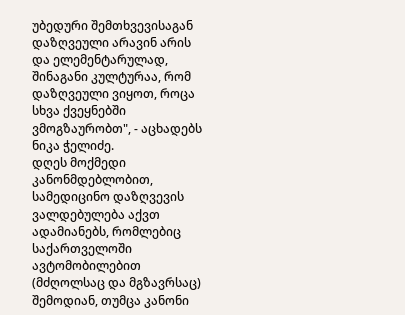უბედური შემთხვევისაგან დაზღვეული არავინ არის და ელემენტარულად, შინაგანი კულტურაა, რომ დაზღვეული ვიყოთ, როცა სხვა ქვეყნებში ვმოგზაურობთ", - აცხადებს ნიკა ჭელიძე.
დღეს მოქმედი კანონმდებლობით, სამედიცინო დაზღვევის ვალდებულება აქვთ ადამიანებს, რომლებიც საქართველოში ავტომობილებით (მძღოლსაც და მგზავრსაც) შემოდიან, თუმცა კანონი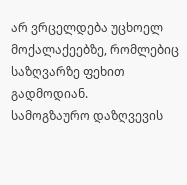არ ვრცელდება უცხოელ მოქალაქეებზე, რომლებიც საზღვარზე ფეხით გადმოდიან.
სამოგზაურო დაზღვევის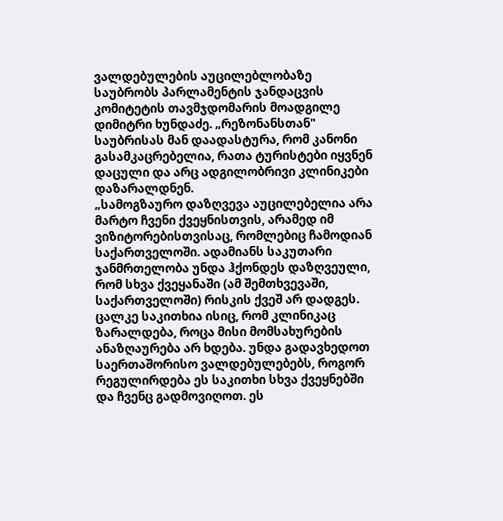ვალდებულების აუცილებლობაზე საუბრობს პარლამენტის ჯანდაცვის კომიტეტის თავმჯდომარის მოადგილე დიმიტრი ხუნდაძე. „რეზონანსთან" საუბრისას მან დაადასტურა, რომ კანონი გასამკაცრებელია, რათა ტურისტები იყვნენ დაცული და არც ადგილობრივი კლინიკები დაზარალდნენ.
„სამოგზაურო დაზღვევა აუცილებელია არა მარტო ჩვენი ქვეყნისთვის, არამედ იმ ვიზიტორებისთვისაც, რომლებიც ჩამოდიან საქართველოში. ადამიანს საკუთარი ჯანმრთელობა უნდა ჰქონდეს დაზღვეული, რომ სხვა ქვეყანაში (ამ შემთხვევაში, საქართველოში) რისკის ქვეშ არ დადგეს.
ცალკე საკითხია ისიც, რომ კლინიკაც ზარალდება, როცა მისი მომსახურების ანაზღაურება არ ხდება. უნდა გადავხედოთ საერთაშორისო ვალდებულებებს, როგორ რეგულირდება ეს საკითხი სხვა ქვეყნებში და ჩვენც გადმოვიღოთ. ეს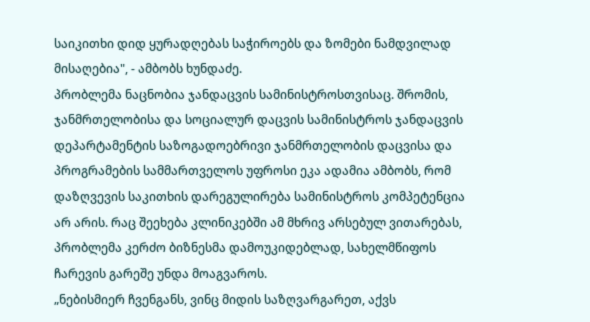საიკითხი დიდ ყურადღებას საჭიროებს და ზომები ნამდვილად მისაღებია", - ამბობს ხუნდაძე.
პრობლემა ნაცნობია ჯანდაცვის სამინისტროსთვისაც. შრომის, ჯანმრთელობისა და სოციალურ დაცვის სამინისტროს ჯანდაცვის დეპარტამენტის საზოგადოებრივი ჯანმრთელობის დაცვისა და პროგრამების სამმართველოს უფროსი ეკა ადამია ამბობს, რომ დაზღვევის საკითხის დარეგულირება სამინისტროს კომპეტენცია არ არის. რაც შეეხება კლინიკებში ამ მხრივ არსებულ ვითარებას, პრობლემა კერძო ბიზნესმა დამოუკიდებლად, სახელმწიფოს ჩარევის გარეშე უნდა მოაგვაროს.
„ნებისმიერ ჩვენგანს, ვინც მიდის საზღვარგარეთ, აქვს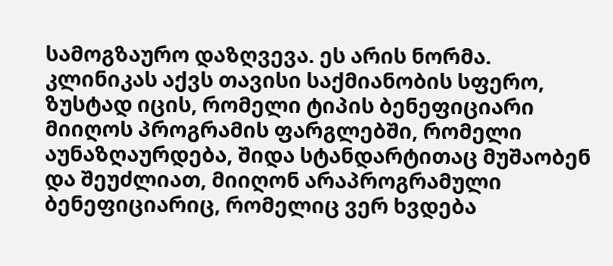სამოგზაურო დაზღვევა. ეს არის ნორმა. კლინიკას აქვს თავისი საქმიანობის სფერო, ზუსტად იცის, რომელი ტიპის ბენეფიციარი მიიღოს პროგრამის ფარგლებში, რომელი აუნაზღაურდება, შიდა სტანდარტითაც მუშაობენ და შეუძლიათ, მიიღონ არაპროგრამული ბენეფიციარიც, რომელიც ვერ ხვდება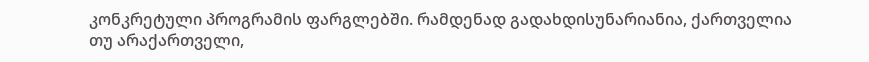კონკრეტული პროგრამის ფარგლებში. რამდენად გადახდისუნარიანია, ქართველია თუ არაქართველი,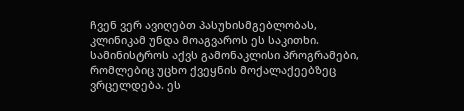ჩვენ ვერ ავიღებთ პასუხისმგებლობას, კლინიკამ უნდა მოაგვაროს ეს საკითხი.
სამინისტროს აქვს გამონაკლისი პროგრამები, რომლებიც უცხო ქვეყნის მოქალაქეებზეც ვრცელდება. ეს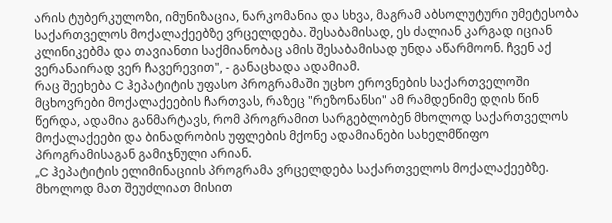არის ტუბერკულოზი, იმუნიზაცია, ნარკომანია და სხვა, მაგრამ აბსოლუტური უმეტესობა საქართველოს მოქალაქეებზე ვრცელდება. შესაბამისად, ეს ძალიან კარგად იციან კლინიკებმა და თავიანთი საქმიანობაც ამის შესაბამისად უნდა აწარმოონ. ჩვენ აქ ვერანაირად ვერ ჩავერევით", - განაცხადა ადამიამ.
რაც შეეხება C ჰეპატიტის უფასო პროგრამაში უცხო ეროვნების საქართველოში მცხოვრები მოქალაქეების ჩართვას, რაზეც "რეზონანსი" ამ რამდენიმე დღის წინ წერდა, ადამია განმარტავს, რომ პროგრამით სარგებლობენ მხოლოდ საქართველოს მოქალაქეები და ბინადრობის უფლების მქონე ადამიანები სახელმწიფო პროგრამისაგან გამიჯნული არიან.
„C ჰეპატიტის ელიმინაციის პროგრამა ვრცელდება საქართველოს მოქალაქეებზე. მხოლოდ მათ შეუძლიათ მისით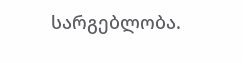სარგებლობა.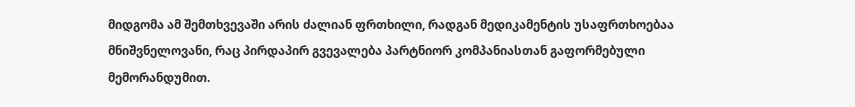მიდგომა ამ შემთხვევაში არის ძალიან ფრთხილი, რადგან მედიკამენტის უსაფრთხოებაა მნიშვნელოვანი, რაც პირდაპირ გვევალება პარტნიორ კომპანიასთან გაფორმებული მემორანდუმით.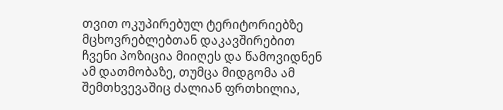თვით ოკუპირებულ ტერიტორიებზე მცხოვრებლებთან დაკავშირებით ჩვენი პოზიცია მიიღეს და წამოვიდნენ ამ დათმობაზე, თუმცა მიდგომა ამ შემთხვევაშიც ძალიან ფრთხილია,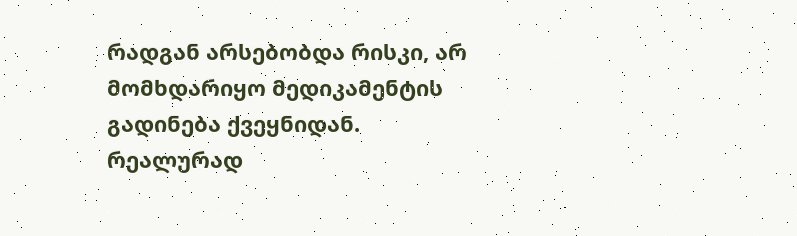რადგან არსებობდა რისკი, არ მომხდარიყო მედიკამენტის გადინება ქვეყნიდან. რეალურად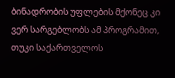ბინადრობის უფლების მქონეც კი ვერ სარგებლობს ამ პროგრამით, თუკი საქართველოს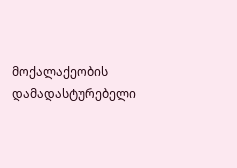მოქალაქეობის დამადასტურებელი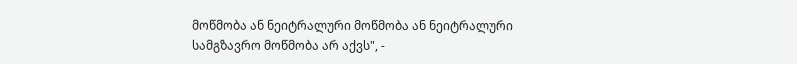მოწმობა ან ნეიტრალური მოწმობა ან ნეიტრალური სამგზავრო მოწმობა არ აქვს", -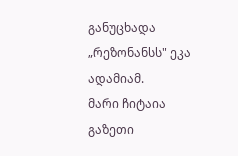განუცხადა „რეზონანსს" ეკა ადამიამ.
მარი ჩიტაია
გაზეთი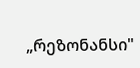„რეზონანსი"